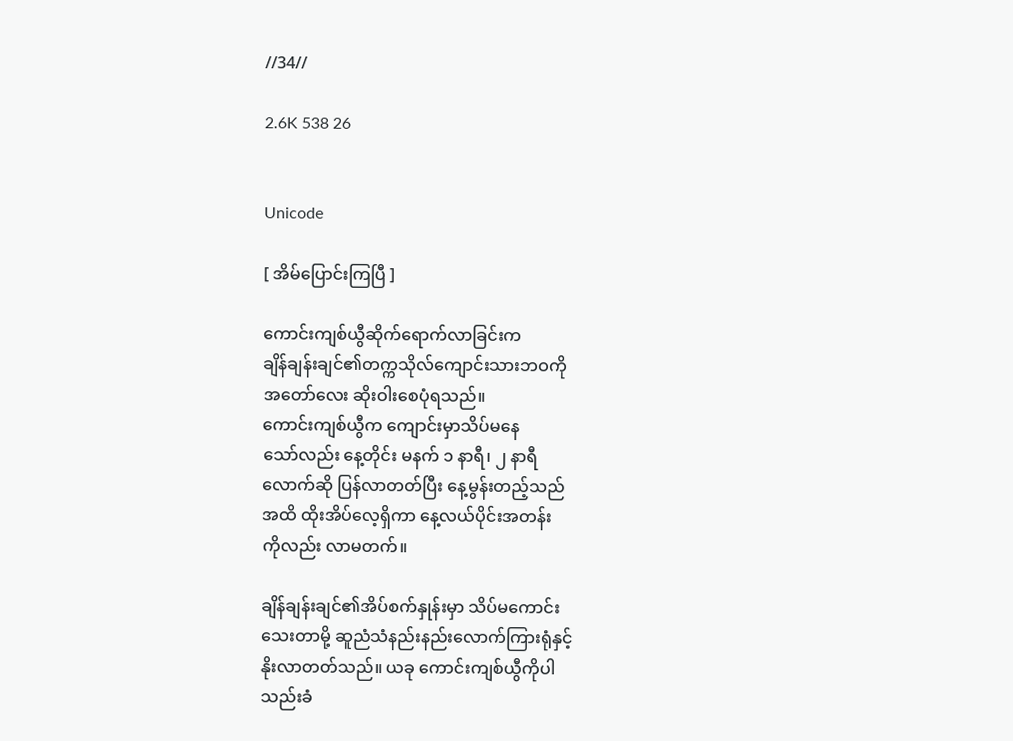//34//

2.6K 538 26


Unicode

[ အိမ်ပြောင်းကြပြီ ]

ကောင်းကျစ်ယွီဆိုက်ရောက်လာခြင်းက
ချိန်ချန်းချင်၏တက္ကသိုလ်ကျောင်းသားဘဝကို
အတော်လေး ဆိုးဝါးစေပုံရသည်။
ကောင်းကျစ်ယွီက ကျောင်းမှာသိပ်မနေ
သော်လည်း နေ့တိုင်း မနက် ၁ နာရီ၊ ၂ နာရီ
လောက်ဆို ပြန်လာတတ်ပြီး နေ့မွန်းတည့်သည်
အထိ ထိုးအိပ်လေ့ရှိကာ နေ့လယ်ပိုင်းအတန်း
ကိုလည်း လာမတက်။

ချိန်ချန်းချင်၏အိပ်စက်နှုန်းမှာ သိပ်မကောင်း
သေးတာမို့ ဆူညံသံနည်းနည်းလောက်ကြားရုံနှင့်
နိုးလာတတ်သည်။ ယခု ကောင်းကျစ်ယွီကိုပါ
သည်းခံ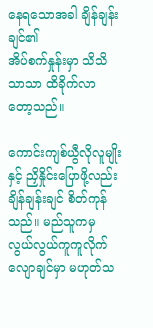နေရသောအခါ ချိန်ချန်းချင်၏
အိပ်စက်နှုန်းမှာ သိသိသာသာ ထိခိုက်လာ
တော့သည်။

ကောင်းကျစ်ယွီလိုလူမျိုးနှင့် ညှိနှိုင်းပြောဖို့လည်း
ချိန်ချန်းချင် စိတ်ကုန်သည်။ မည်သူကမှ
လွယ်လွယ်ကူကူလိုက်လျောချင်မှာ မဟုတ်သ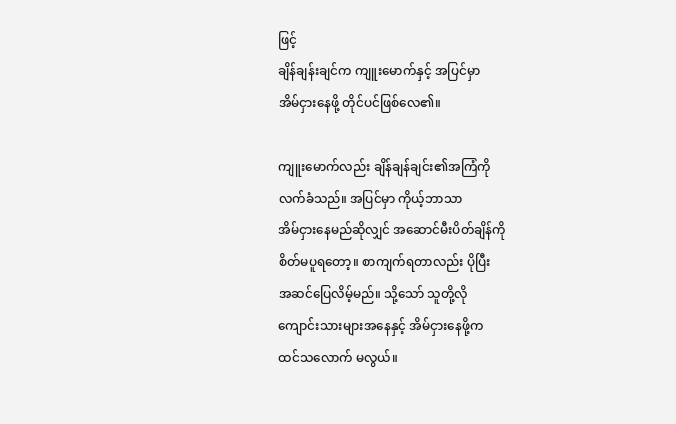ဖြင့်
ချိန်ချန်းချင်က ကျူးမောက်နှင့် အပြင်မှာ
အိမ်ငှားနေဖို့ တိုင်ပင်ဖြစ်လေ၏။

ကျူးမောက်လည်း ချိန်ချန်ချင်း၏အကြံကို
လက်ခံသည်။ အပြင်မှာ ကိုယ့်ဘာသာ
အိမ်ငှားနေမည်ဆိုလျှင် အဆောင်မီးပိတ်ချိန်ကို
စိတ်မပူရတော့။ စာကျက်ရတာလည်း ပိုပြီး
အဆင်ပြေလိမ့်မည်။ သို့သော် သူတို့လို
ကျောင်းသားများအနေနှင့် အိမ်ငှားနေဖို့က
ထင်သလောက် မလွယ်။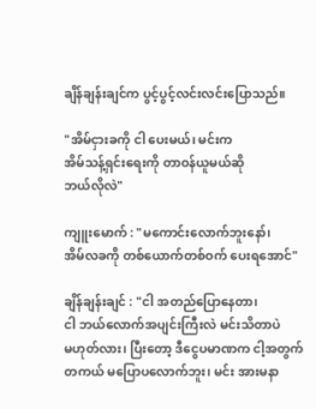ချိန်ချန်းချင်က ပွင့်ပွင့်လင်းလင်းပြောသည်။

"အိမ်ငှားခကို ငါ ပေးမယ်၊ မင်းက
အိမ်သန့်ရှင်းရေးကို တာဝန်ယူမယ်ဆို
ဘယ်လိုလဲ"

ကျူးမောက် : "မကောင်းလောက်ဘူးနော်၊
အိမ်လခကို တစ်ယောက်တစ်ဝက် ပေးရအောင်"

ချိန်ချန်းချင် : "ငါ အတည်ပြောနေတာ၊
ငါ ဘယ်လောက်အပျင်းကြီးလဲ မင်းသိတာပဲ
မဟုတ်လား၊ ပြီးတော့ ဒီငွေပမာဏက ငါ့အတွက်
တကယ် မပြောပလောက်ဘူး၊ မင်း အားမနာ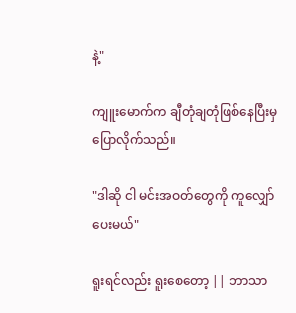နဲ့"

ကျူးမောက်က ချီတုံချတုံဖြစ်နေပြီးမှ ပြောလိုက်သည်။

"ဒါဆို ငါ မင်းအဝတ်တွေကို ကူလျှော်ပေးမယ်"

ရူးရင်လည်း ရူးစေတော့ || ဘာသာ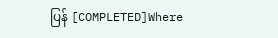ပြန် [COMPLETED]Where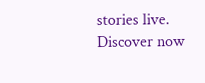stories live. Discover now